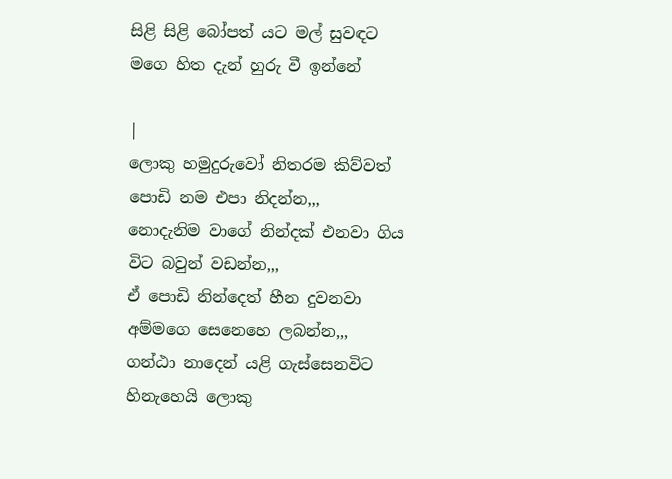සිළි සිළි බෝපත් යට මල් සුවඳට මගෙ හිත දැන් හුරු වී ඉන්නේ

|
ලොකු හමුදුරුවෝ නිතරම කිව්වත්  පොඩි නම එපා නිදන්න,,,
නොදැනිම වාගේ නින්දක් එනවා ගිය විට බවුන් වඩන්න,,,
ඒ පොඩි නින්දෙත් හීන දුවනවා අම්මගෙ සෙනෙහෙ ලබන්න,,,
ගන්ඨා නාදෙන් යළි ගැස්සෙනවිට හිනැහෙයි ලොකු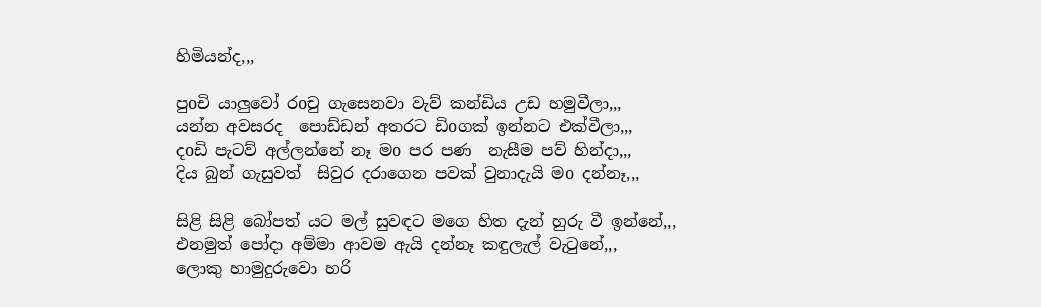හිමියන්ද,,,

පුoචි යාලුවෝ රoචු ගැසෙනවා වැව් කන්ඩිය උඩ හමුවීලා,,,
යන්න අවසරද  පොඩ්ඩන් අතරට ඩිoගක් ඉන්නට එක්වීලා,,,
දoඩි පැටව් අල්ලන්නේ නෑ මo පර පණ  නැසීම පව් හින්දා,,,
දිය බුන් ගැසුවත්  සිවුර දරාගෙන පවක් වුනාදැයි මo දන්නෑ,,,

සිළි සිළි බෝපත් යට මල් සුවඳට මගෙ හිත දැන් හුරු වී ඉන්නේ,,,
එනමුත් පෝදා අම්මා ආවම ඇයි දන්නෑ කඳුලැල් වැටුනේ,,,
ලොකු හාමුදුරුවො හරි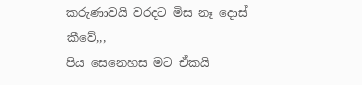කරුණාවයි වරදට මිස නෑ දොස් කීවේ,,,
පිය සෙනෙහස මට ඒකයි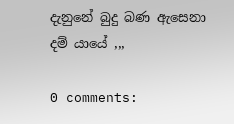දැනුනේ බුදු බණ ඇසෙනා දම් යායේ ,,,

0 comments: